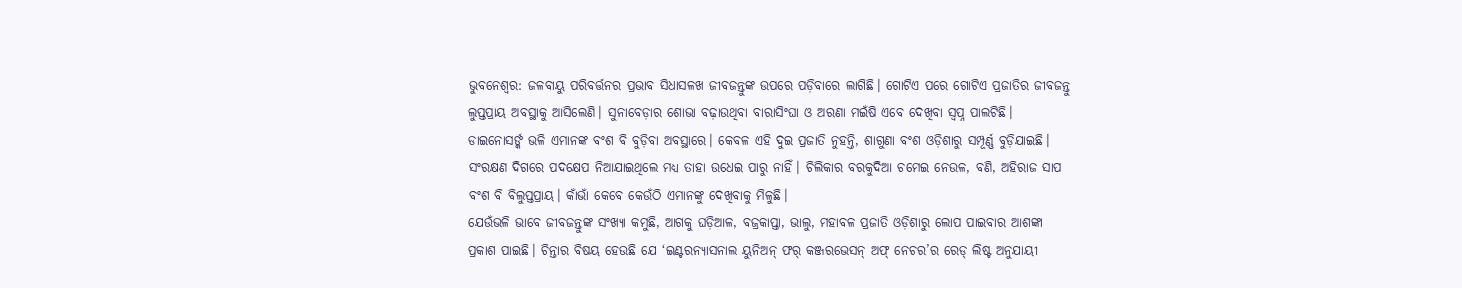ଭୁବନେଶ୍ବର: ଜଳବାୟୁ ପରିବର୍ତ୍ତନର ପ୍ରଭାବ ସିଧାସଳଖ ଜୀବଜନ୍ତୁଙ୍କ ଉପରେ ପଡ଼ିବାରେ ଲାଗିଛି। ଗୋଟିଏ ପରେ ଗୋଟିଏ ପ୍ରଜାତିର ଜୀବଜନ୍ତୁ ଲୁପ୍ତପ୍ରାୟ ଅବସ୍ଥାକୁ ଆସିଲେଣି। ସୁନାବେଡ଼ାର ଶୋଭା ବଢ଼ାଉଥିବା ବାରାସିଂଘା ଓ ଅରଣା ମଇଁଷି ଏବେ ଦେଖିବା ସ୍ବପ୍ନ ପାଲଟିଛି। ଡାଇନୋସର୍ଙ୍କ ଭଳି ଏମାନଙ୍କ ବଂଶ ବି ବୁଡ଼ିବା ଅବସ୍ଥାରେ। କେବଳ ଏହି ଦୁଇ ପ୍ରଜାତି ନୁହନ୍ତି, ଶାଗୁଣା ବଂଶ ଓଡ଼ିଶାରୁ ସମ୍ପୂର୍ଣ୍ଣ ବୁଡ଼ିଯାଇଛି। ସଂରକ୍ଷଣ ଦିଗରେ ପଦକ୍ଷେପ ନିଆଯାଇଥିଲେ ମଧ୍ୟ ତାହା ଉଧେଇ ପାରୁ ନାହିଁ। ଚିଲିକାର ବରକୁଦିଆ ଚମେଇ ନେଉଳ, ବଣି, ଅହିରାଜ ସାପ ବଂଶ ବି ବିଲୁପ୍ତପ୍ରାୟ। କାଁଭାଁ କେବେ କେଉଁଠି ଏମାନଙ୍କୁ ଦେଖିବାକୁ ମିଳୁଛି।
ଯେଉଁଭଳି ଭାବେ ଜୀବଜନ୍ତୁଙ୍କ ସଂଖ୍ୟା କମୁଛି, ଆଗକୁ ଘଡ଼ିଆଳ, ବଜ୍ରକାପ୍ତା, ଭାଲୁ, ମହାବଳ ପ୍ରଜାତି ଓଡ଼ିଶାରୁ ଲୋପ ପାଇବାର ଆଶଙ୍କା ପ୍ରକାଶ ପାଇଛି। ଚିନ୍ତାର ବିଷୟ ହେଉଛି ଯେ ‘ଇଣ୍ଟରନ୍ୟାସନାଲ ୟୁନିଅନ୍ ଫର୍ କଞ୍ଜରଭେସନ୍ ଅଫ୍ ନେଚର’ର ରେଡ୍ ଲିଷ୍ଟ ଅନୁଯାୟୀ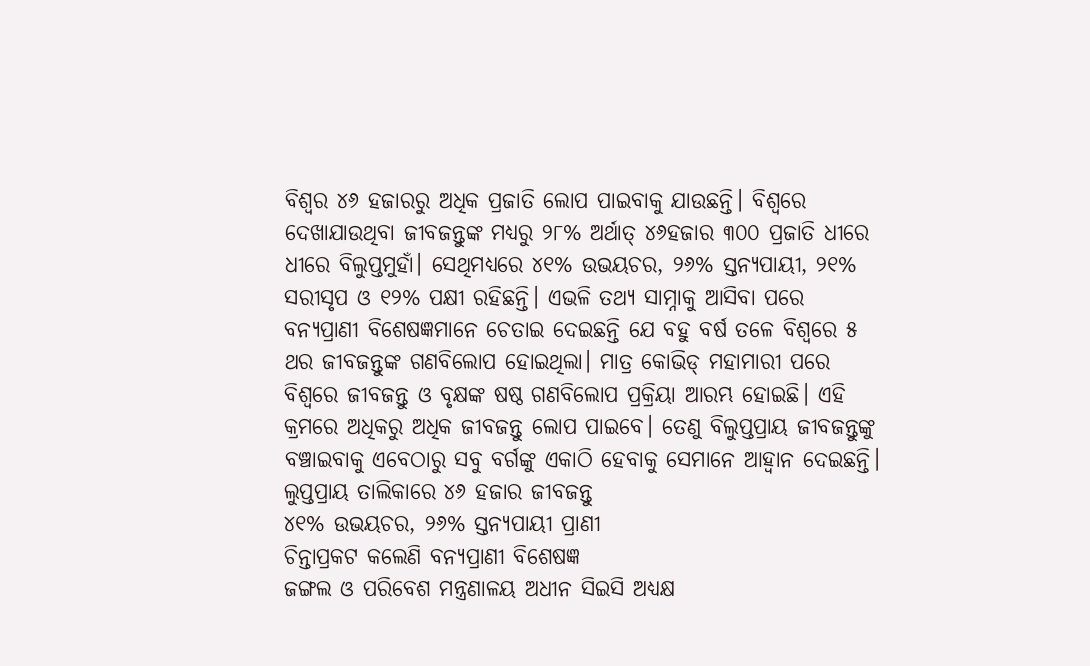ବିଶ୍ବର ୪୬ ହଜାରରୁ ଅଧିକ ପ୍ରଜାତି ଲୋପ ପାଇବାକୁ ଯାଉଛନ୍ତି। ବିଶ୍ବରେ ଦେଖାଯାଉଥିବା ଜୀବଜନ୍ତୁଙ୍କ ମଧ୍ୟରୁ ୨୮% ଅର୍ଥାତ୍ ୪୬ହଜାର ୩୦୦ ପ୍ରଜାତି ଧୀରେ ଧୀରେ ବିଲୁପ୍ତମୁହାଁ। ସେଥିମଧ୍ୟରେ ୪୧% ଉଭୟଚର, ୨୬% ସ୍ତନ୍ୟପାୟୀ, ୨୧% ସରୀସୃପ ଓ ୧୨% ପକ୍ଷୀ ରହିଛନ୍ତି। ଏଭଳି ତଥ୍ୟ ସାମ୍ନାକୁ ଆସିବା ପରେ ବନ୍ୟପ୍ରାଣୀ ବିଶେଷଜ୍ଞମାନେ ଚେତାଇ ଦେଇଛନ୍ତି ଯେ ବହୁ ବର୍ଷ ତଳେ ବିଶ୍ବରେ ୫ ଥର ଜୀବଜନ୍ତୁଙ୍କ ଗଣବିଲୋପ ହୋଇଥିଲା। ମାତ୍ର କୋଭିଡ୍ ମହାମାରୀ ପରେ ବିଶ୍ବରେ ଜୀବଜନ୍ତୁ ଓ ବୃକ୍ଷଙ୍କ ଷଷ୍ଠ ଗଣବିଲୋପ ପ୍ରକ୍ରିୟା ଆରମ୍ଭ ହୋଇଛି। ଏହି କ୍ରମରେ ଅଧିକରୁ ଅଧିକ ଜୀବଜନ୍ତୁ ଲୋପ ପାଇବେ। ତେଣୁ ବିଲୁପ୍ତପ୍ରାୟ ଜୀବଜନ୍ତୁଙ୍କୁ ବଞ୍ଚାଇବାକୁ ଏବେଠାରୁ ସବୁ ବର୍ଗଙ୍କୁ ଏକାଠି ହେବାକୁ ସେମାନେ ଆହ୍ବାନ ଦେଇଛନ୍ତି।
ଲୁପ୍ତପ୍ରାୟ ତାଲିକାରେ ୪୬ ହଜାର ଜୀବଜନ୍ତୁ
୪୧% ଉଭୟଚର, ୨୬% ସ୍ତନ୍ୟପାୟୀ ପ୍ରାଣୀ
ଚିନ୍ତାପ୍ରକଟ କଲେଣି ବନ୍ୟପ୍ରାଣୀ ବିଶେଷଜ୍ଞ
ଜଙ୍ଗଲ ଓ ପରିବେଶ ମନ୍ତ୍ରଣାଳୟ ଅଧୀନ ସିଇସି ଅଧ୍ୟକ୍ଷ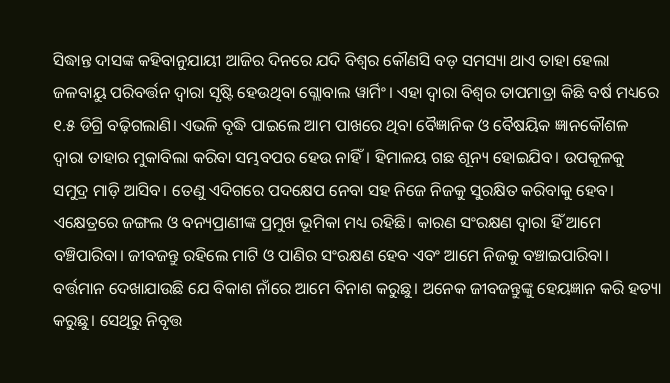ସିଦ୍ଧାନ୍ତ ଦାସଙ୍କ କହିବାନୁଯାୟୀ ଆଜିର ଦିନରେ ଯଦି ବିଶ୍ବର କୌଣସି ବଡ଼ ସମସ୍ୟା ଥାଏ ତାହା ହେଲା ଜଳବାୟୁ ପରିବର୍ତ୍ତନ ଦ୍ବାରା ସୃଷ୍ଟି ହେଉଥିବା ଗ୍ଲୋବାଲ ୱାର୍ମିଂ। ଏହା ଦ୍ବାରା ବିଶ୍ବର ତାପମାତ୍ରା କିଛି ବର୍ଷ ମଧ୍ୟରେ ୧.୫ ଡିଗ୍ରି ବଢ଼ିଗଲାଣି। ଏଭଳି ବୃଦ୍ଧି ପାଇଲେ ଆମ ପାଖରେ ଥିବା ବୈଜ୍ଞାନିକ ଓ ବୈଷୟିକ ଜ୍ଞାନକୌଶଳ ଦ୍ବାରା ତାହାର ମୁକାବିଲା କରିବା ସମ୍ଭବପର ହେଉ ନାହିଁ। ହିମାଳୟ ଗଛ ଶୂନ୍ୟ ହୋଇଯିବ। ଉପକୂଳକୁ ସମୁଦ୍ର ମାଡ଼ି ଆସିବ। ତେଣୁ ଏଦିଗରେ ପଦକ୍ଷେପ ନେବା ସହ ନିଜେ ନିଜକୁ ସୁରକ୍ଷିତ କରିବାକୁ ହେବ। ଏକ୍ଷେତ୍ରରେ ଜଙ୍ଗଲ ଓ ବନ୍ୟପ୍ରାଣୀଙ୍କ ପ୍ରମୁଖ ଭୂମିକା ମଧ୍ୟ ରହିଛି। କାରଣ ସଂରକ୍ଷଣ ଦ୍ବାରା ହିଁ ଆମେ ବଞ୍ଚିପାରିବା। ଜୀବଜନ୍ତୁ ରହିଲେ ମାଟି ଓ ପାଣିର ସଂରକ୍ଷଣ ହେବ ଏବଂ ଆମେ ନିଜକୁ ବଞ୍ଚାଇପାରିବା। ବର୍ତ୍ତମାନ ଦେଖାଯାଉଛି ଯେ ବିକାଶ ନାଁରେ ଆମେ ବିନାଶ କରୁଛୁ। ଅନେକ ଜୀବଜନ୍ତୁଙ୍କୁ ହେୟଜ୍ଞାନ କରି ହତ୍ୟା କରୁଛୁ। ସେଥିରୁ ନିବୃତ୍ତ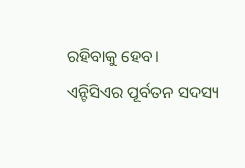ରହିବାକୁ ହେବ।
ଏନ୍ଟିସିଏର ପୂର୍ବତନ ସଦସ୍ୟ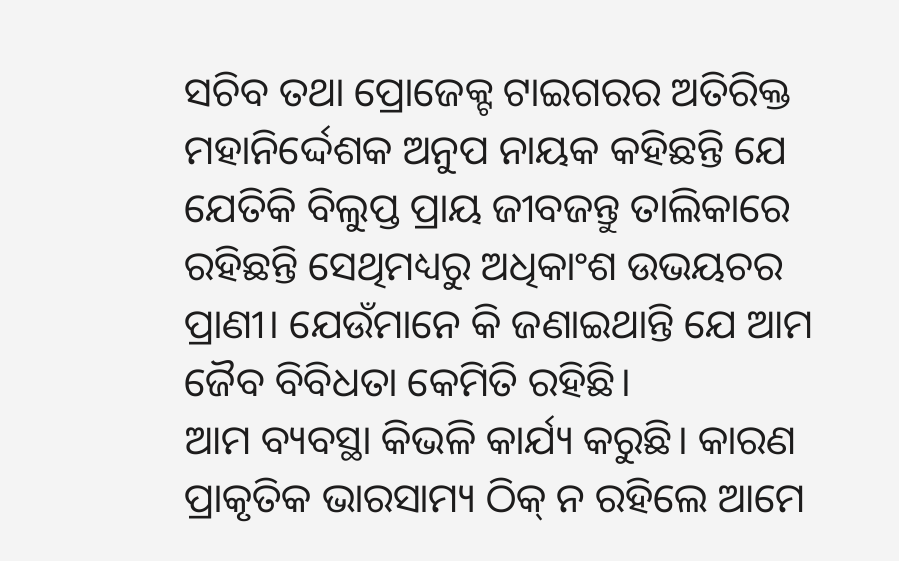ସଚିବ ତଥା ପ୍ରୋଜେକ୍ଟ ଟାଇଗରର ଅତିରିକ୍ତ ମହାନିର୍ଦ୍ଦେଶକ ଅନୁପ ନାୟକ କହିଛନ୍ତି ଯେ ଯେତିକି ବିଲୁପ୍ତ ପ୍ରାୟ ଜୀବଜନ୍ତୁ ତାଲିକାରେ ରହିଛନ୍ତି ସେଥିମଧ୍ୟରୁ ଅଧିକାଂଶ ଉଭୟଚର ପ୍ରାଣୀ। ଯେଉଁମାନେ କି ଜଣାଇଥାନ୍ତି ଯେ ଆମ ଜୈବ ବିବିଧତା କେମିତି ରହିଛି।
ଆମ ବ୍ୟବସ୍ଥା କିଭଳି କାର୍ଯ୍ୟ କରୁଛି। କାରଣ ପ୍ରାକୃତିକ ଭାରସାମ୍ୟ ଠିକ୍ ନ ରହିଲେ ଆମେ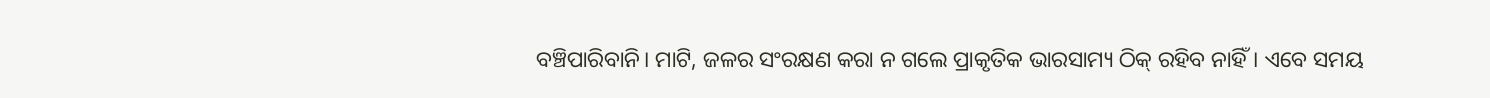ବଞ୍ଚିପାରିବାନି। ମାଟି, ଜଳର ସଂରକ୍ଷଣ କରା ନ ଗଲେ ପ୍ରାକୃତିକ ଭାରସାମ୍ୟ ଠିକ୍ ରହିବ ନାହିଁ। ଏବେ ସମୟ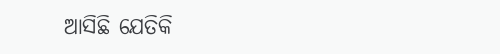ଆସିଛି ଯେତିକି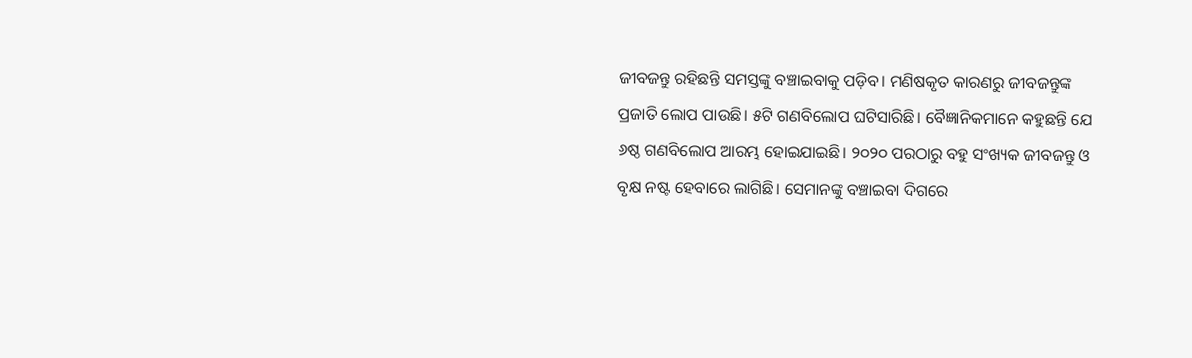ଜୀବଜନ୍ତୁ ରହିଛନ୍ତି ସମସ୍ତଙ୍କୁ ବଞ୍ଚାଇବାକୁ ପଡ଼ିବ। ମଣିଷକୃତ କାରଣରୁ ଜୀବଜନ୍ତୁଙ୍କ ପ୍ରଜାତି ଲୋପ ପାଉଛି। ୫ଟି ଗଣବିଲୋପ ଘଟିସାରିଛି। ବୈଜ୍ଞାନିକମାନେ କହୁଛନ୍ତି ଯେ ୬ଷ୍ଠ ଗଣବିଲୋପ ଆରମ୍ଭ ହୋଇଯାଇଛି। ୨୦୨୦ ପରଠାରୁ ବହୁ ସଂଖ୍ୟକ ଜୀବଜନ୍ତୁ ଓ ବୃକ୍ଷ ନଷ୍ଟ ହେବାରେ ଲାଗିଛି। ସେମାନଙ୍କୁ ବଞ୍ଚାଇବା ଦିଗରେ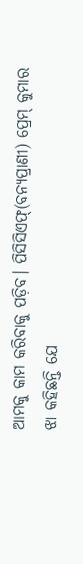ଆମକୁ କାମ କରିବାକୁ ପଡ଼ିବ। ପିସିସିଏଫ୍(ବନ୍ୟପ୍ରାଣୀ) ପ୍ରେମ୍ କୁମାର ଝା କହିଛନ୍ତି ଯେ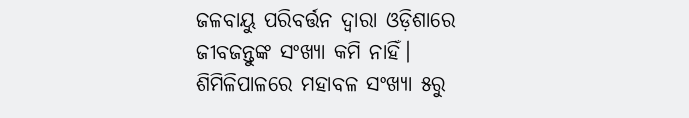ଜଳବାୟୁ ପରିବର୍ତ୍ତନ ଦ୍ବାରା ଓଡ଼ିଶାରେ ଜୀବଜନ୍ତୁଙ୍କ ସଂଖ୍ୟା କମି ନାହିଁ। ଶିମିଳିପାଳରେ ମହାବଳ ସଂଖ୍ୟା ୫ରୁ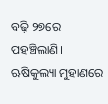ବଢ଼ି ୨୭ରେ ପହଞ୍ଚିଲାଣି। ଋଷିକୁଲ୍ୟା ମୁହାଣରେ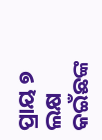ପ୍ରାୟ ୭ ଲକ୍ଷ କଇଁଛଙ୍କ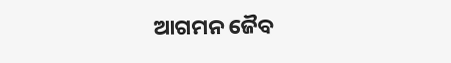ଆଗମନ ଜୈବ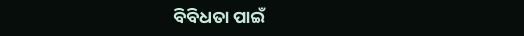ବିବିଧତା ପାଇଁ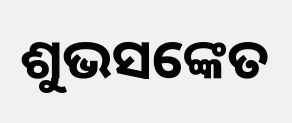ଶୁଭସଙ୍କେତ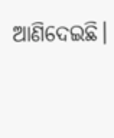ଆଣିଦେଇଛି।